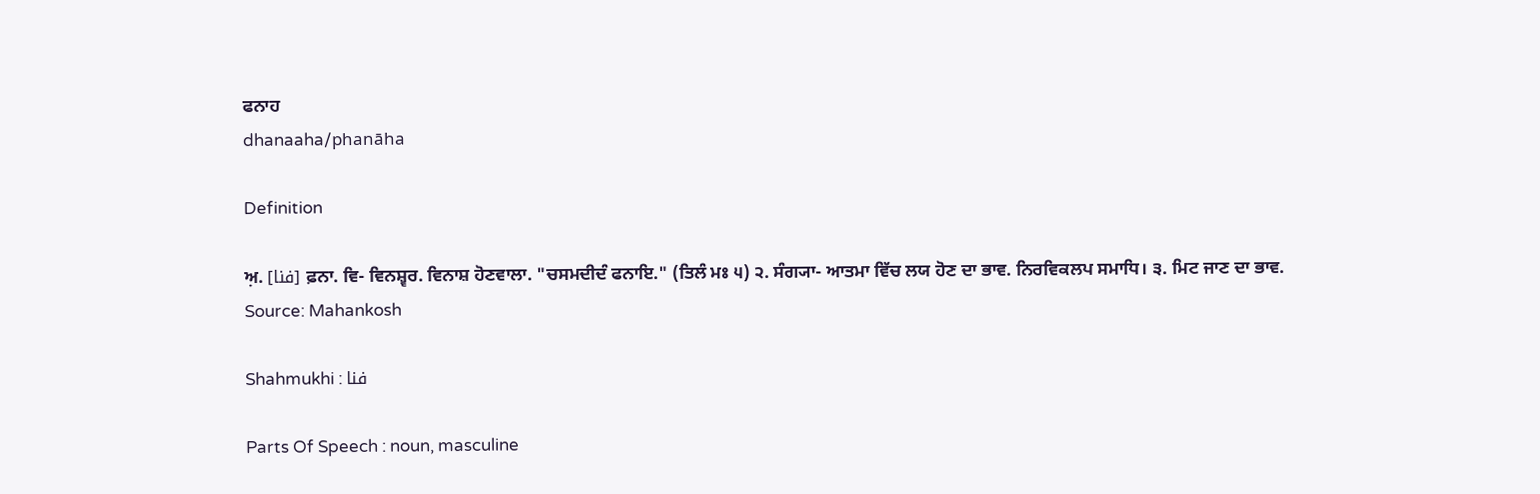ਫਨਾਹ
dhanaaha/phanāha

Definition

ਅ਼. [فنا] ਫ਼ਨਾ. ਵਿ- ਵਿਨਸ਼੍ਵਰ. ਵਿਨਾਸ਼ ਹੋਣਵਾਲਾ. "ਚਸਮਦੀਦੰ ਫਨਾਇ." (ਤਿਲੰ ਮਃ ੫) ੨. ਸੰਗ੍ਯਾ- ਆਤਮਾ ਵਿੱਚ ਲਯ ਹੋਣ ਦਾ ਭਾਵ. ਨਿਰਵਿਕਲਪ ਸਮਾਧਿ। ੩. ਮਿਟ ਜਾਣ ਦਾ ਭਾਵ.
Source: Mahankosh

Shahmukhi : فنا

Parts Of Speech : noun, masculine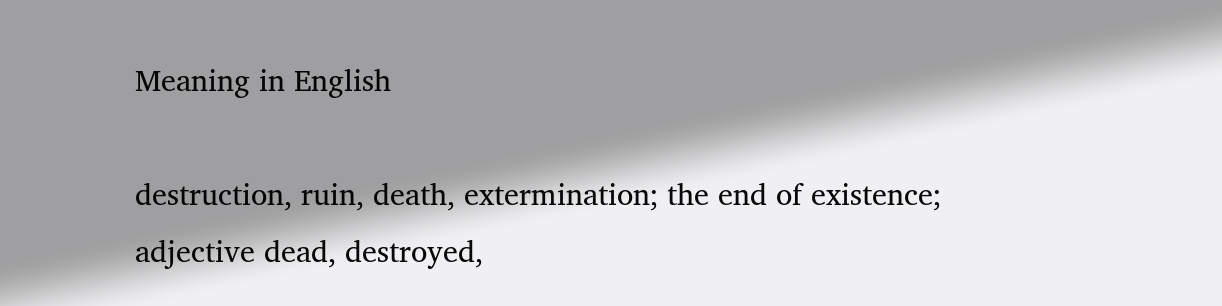Meaning in English

destruction, ruin, death, extermination; the end of existence; adjective dead, destroyed,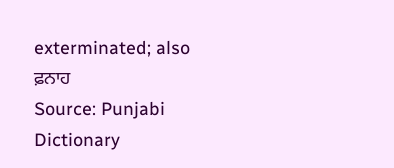exterminated; also ਫ਼ਨਾਹ
Source: Punjabi Dictionary